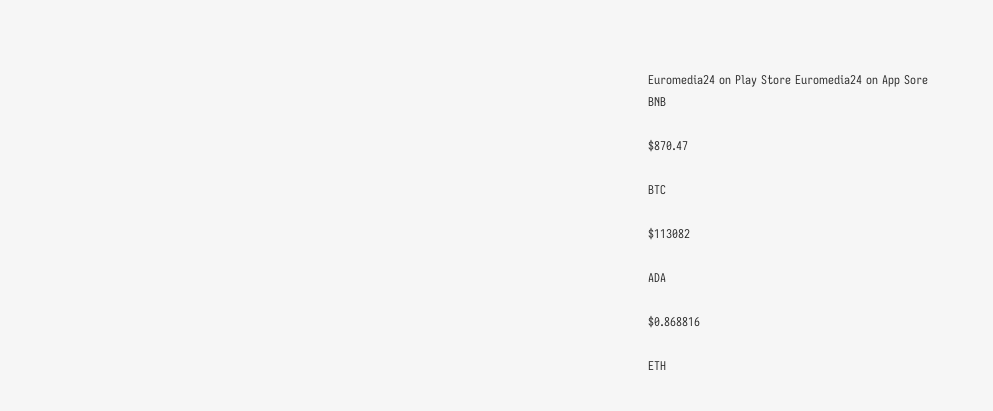Euromedia24 on Play Store Euromedia24 on App Sore
BNB

$870.47

BTC

$113082

ADA

$0.868816

ETH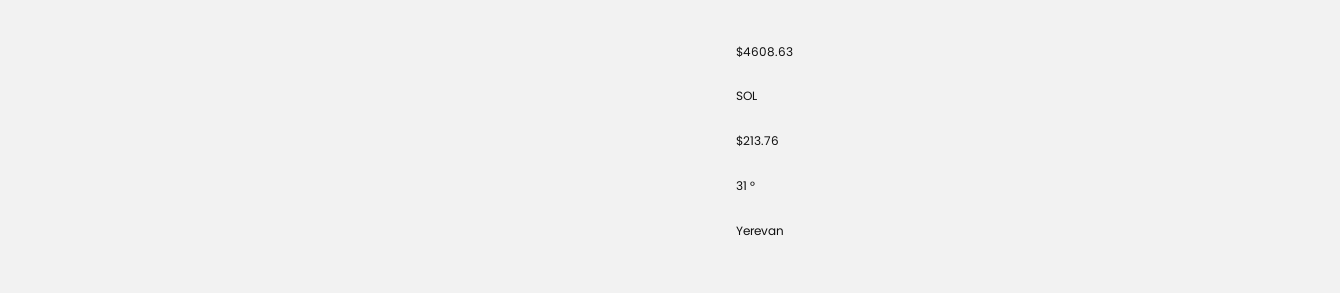$4608.63

SOL

$213.76

31 °

Yerevan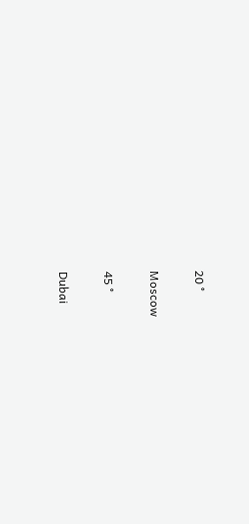20 °

Moscow

45 °

Dubai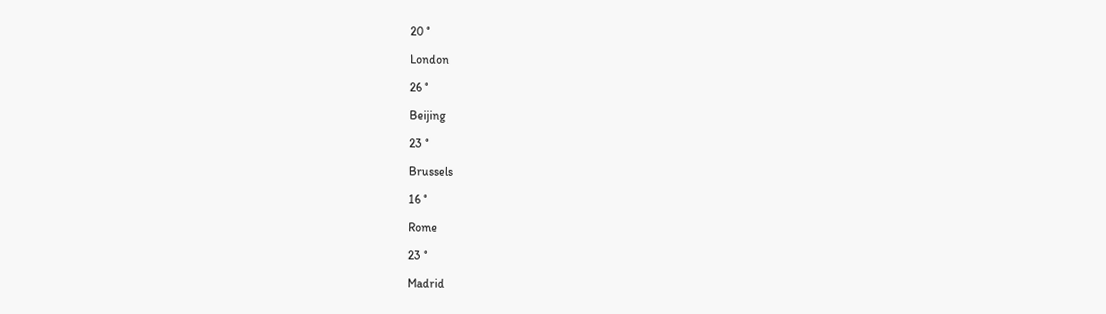20 °

London

26 °

Beijing

23 °

Brussels

16 °

Rome

23 °

Madrid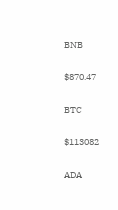BNB

$870.47

BTC

$113082

ADA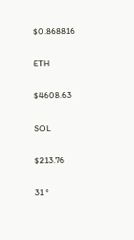$0.868816

ETH

$4608.63

SOL

$213.76

31 °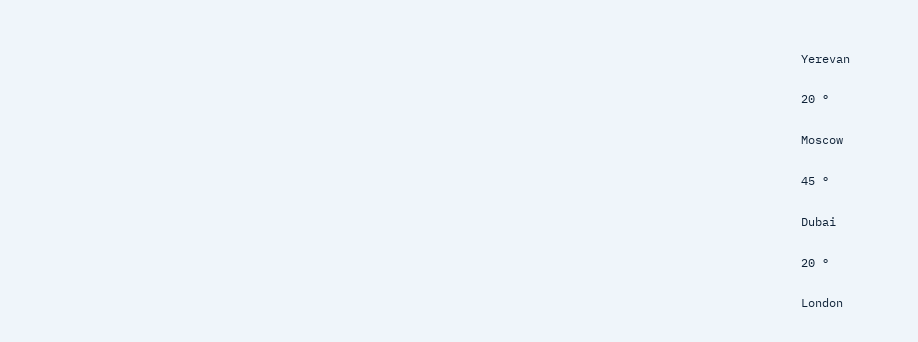Yerevan

20 °

Moscow

45 °

Dubai

20 °

London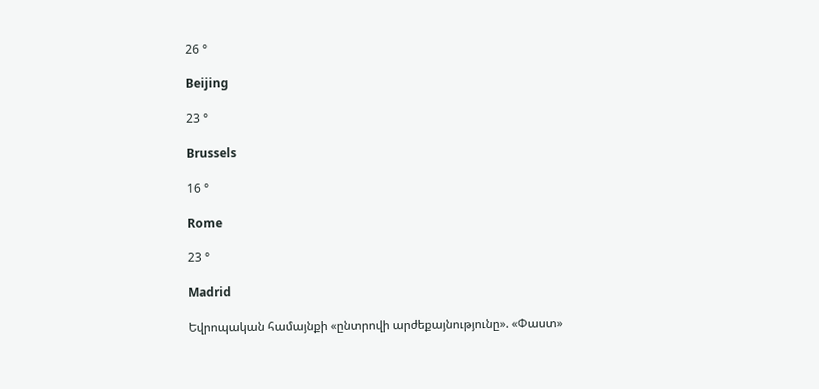26 °

Beijing

23 °

Brussels

16 °

Rome

23 °

Madrid

Եվրոպական համայնքի «ընտրովի արժեքայնությունը». «Փաստ»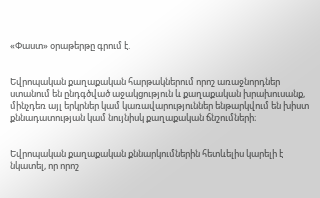«Փաստ» օրաթերթը գրում է.


Եվրոպական քաղաքական հարթակներում որոշ առաջնորդներ ստանում են ընդգծված աջակցություն և քաղաքական խրախուսանք, մինչդեռ այլ երկրներ կամ կառավարություններ ենթարկվում են խիստ քննադատության կամ նույնիսկ քաղաքական ճնշումների։


Եվրոպական քաղաքական քննարկումներին հետևելիս կարելի է նկատել, որ որոշ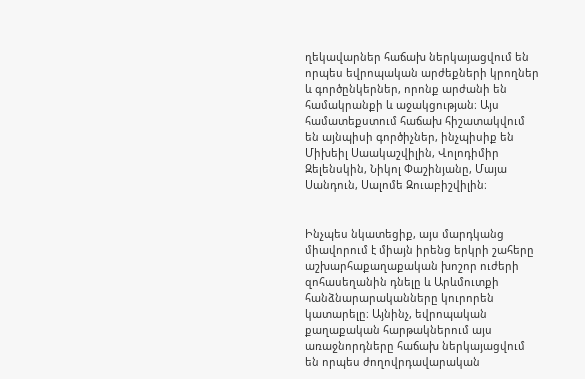ղեկավարներ հաճախ ներկայացվում են որպես եվրոպական արժեքների կրողներ և գործընկերներ, որոնք արժանի են համակրանքի և աջակցության։ Այս համատեքստում հաճախ հիշատակվում են այնպիսի գործիչներ, ինչպիսիք են Միխեիլ Սաակաշվիլին, Վոլոդիմիր Զելենսկին, Նիկոլ Փաշինյանը, Մայա Սանդուն, Սալոմե Զուաբիշվիլին։


Ինչպես նկատեցիք, այս մարդկանց միավորում է միայն իրենց երկրի շահերը աշխարհաքաղաքական խոշոր ուժերի զոհասեղանին դնելը և Արևմուտքի հանձնարարականները կուրորեն կատարելը։ Այնինչ, եվրոպական քաղաքական հարթակներում այս առաջնորդները հաճախ ներկայացվում են որպես ժողովրդավարական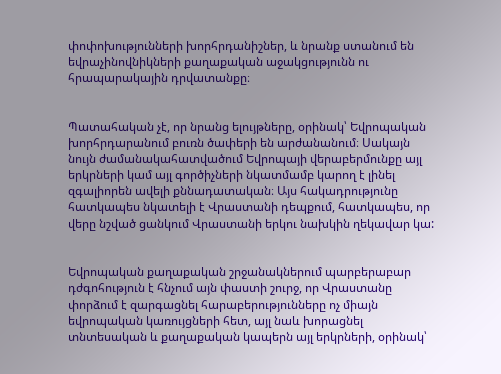փոփոխությունների խորհրդանիշներ, և նրանք ստանում են եվրաչինովնիկների քաղաքական աջակցությունն ու հրապարակային դրվատանքը։


Պատահական չէ, որ նրանց ելույթները, օրինակ՝ Եվրոպական խորհրդարանում բուռն ծափերի են արժանանում։ Սակայն նույն ժամանակահատվածում Եվրոպայի վերաբերմունքը այլ երկրների կամ այլ գործիչների նկատմամբ կարող է լինել զգալիորեն ավելի քննադատական։ Այս հակադրությունը հատկապես նկատելի է Վրաստանի դեպքում, հատկապես, որ վերը նշված ցանկում Վրաստանի երկու նախկին ղեկավար կա:


Եվրոպական քաղաքական շրջանակներում պարբերաբար դժգոհություն է հնչում այն փաստի շուրջ, որ Վրաստանը փորձում է զարգացնել հարաբերությունները ոչ միայն եվրոպական կառույցների հետ, այլ նաև խորացնել տնտեսական և քաղաքական կապերն այլ երկրների, օրինակ՝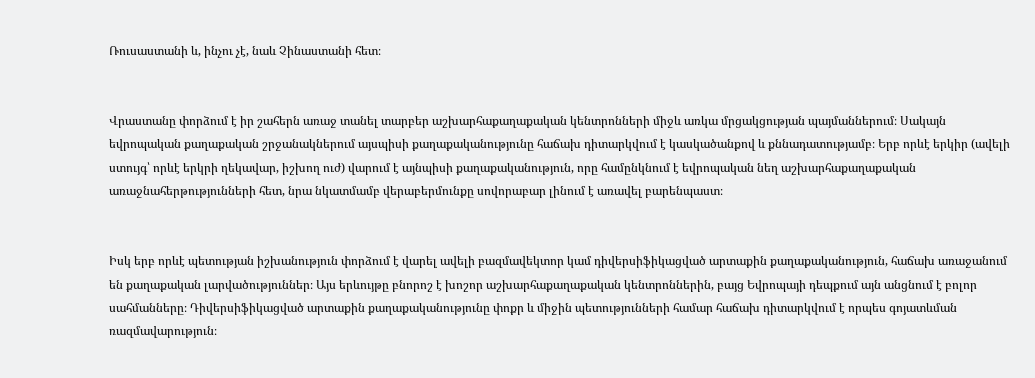Ռուսաստանի և, ինչու չէ, նաև Չինաստանի հետ։


Վրաստանը փորձում է իր շահերն առաջ տանել տարբեր աշխարհաքաղաքական կենտրոնների միջև առկա մրցակցության պայմաններում։ Սակայն եվրոպական քաղաքական շրջանակներում այսպիսի քաղաքականությունը հաճախ դիտարկվում է կասկածանքով և քննադատությամբ։ Երբ որևէ երկիր (ավելի ստույգ՝ որևէ երկրի ղեկավար, իշխող ուժ) վարում է այնպիսի քաղաքականություն, որը համընկնում է եվրոպական նեղ աշխարհաքաղաքական առաջնահերթությունների հետ, նրա նկատմամբ վերաբերմունքը սովորաբար լինում է առավել բարենպաստ։


Իսկ երբ որևէ պետության իշխանություն փորձում է վարել ավելի բազմավեկտոր կամ դիվերսիֆիկացված արտաքին քաղաքականություն, հաճախ առաջանում են քաղաքական լարվածություններ։ Այս երևույթը բնորոշ է խոշոր աշխարհաքաղաքական կենտրոններին, բայց Եվրոպայի դեպքում այն անցնում է բոլոր սահմանները։ Դիվերսիֆիկացված արտաքին քաղաքականությունը փոքր և միջին պետությունների համար հաճախ դիտարկվում է որպես գոյատևման ռազմավարություն։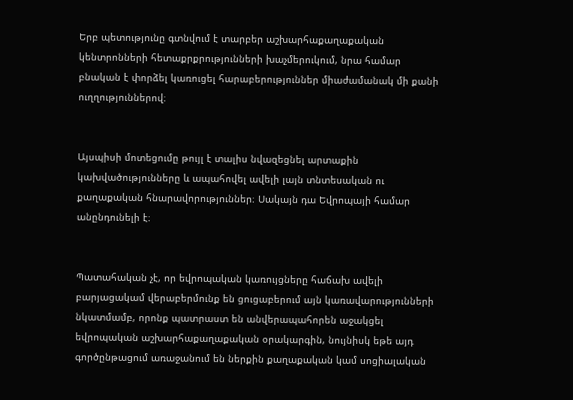Երբ պետությունը գտնվում է տարբեր աշխարհաքաղաքական կենտրոնների հետաքրքրությունների խաչմերուկում, նրա համար բնական է փորձել կառուցել հարաբերություններ միաժամանակ մի քանի ուղղություններով։


Այսպիսի մոտեցումը թույլ է տալիս նվազեցնել արտաքին կախվածությունները և ապահովել ավելի լայն տնտեսական ու քաղաքական հնարավորություններ։ Սակայն դա Եվրոպայի համար անընդունելի է։


Պատահական չէ, որ եվրոպական կառույցները հաճախ ավելի բարյացակամ վերաբերմունք են ցուցաբերում այն կառավարությունների նկատմամբ, որոնք պատրաստ են անվերապահորեն աջակցել եվրոպական աշխարհաքաղաքական օրակարգին, նույնիսկ եթե այդ գործընթացում առաջանում են ներքին քաղաքական կամ սոցիալական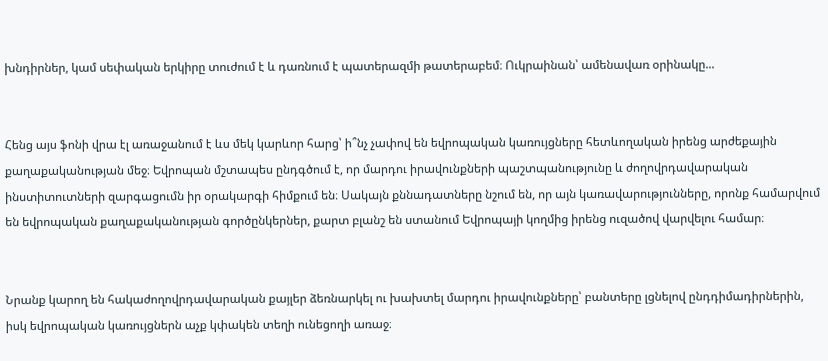խնդիրներ, կամ սեփական երկիրը տուժում է և դառնում է պատերազմի թատերաբեմ։ Ուկրաինան՝ ամենավառ օրինակը...


Հենց այս ֆոնի վրա էլ առաջանում է ևս մեկ կարևոր հարց՝ ի՞նչ չափով են եվրոպական կառույցները հետևողական իրենց արժեքային քաղաքականության մեջ։ Եվրոպան մշտապես ընդգծում է, որ մարդու իրավունքների պաշտպանությունը և ժողովրդավարական ինստիտուտների զարգացումն իր օրակարգի հիմքում են։ Սակայն քննադատները նշում են, որ այն կառավարությունները, որոնք համարվում են եվրոպական քաղաքականության գործընկերներ, քարտ բլանշ են ստանում Եվրոպայի կողմից իրենց ուզածով վարվելու համար։


Նրանք կարող են հակաժողովրդավարական քայլեր ձեռնարկել ու խախտել մարդու իրավունքները՝ բանտերը լցնելով ընդդիմադիրներին, իսկ եվրոպական կառույցներն աչք կփակեն տեղի ունեցողի առաջ։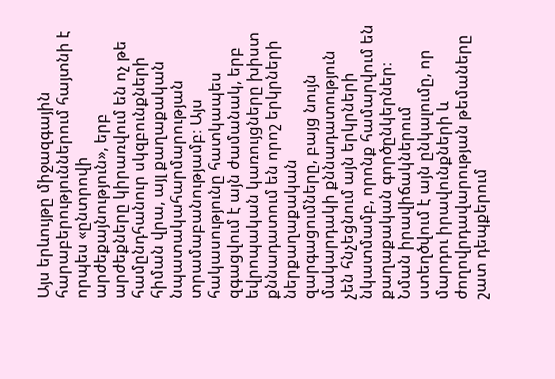Այս երևույթը միջազգային հարաբերություններում հայտնի է որպես «ընտրովի արժեքայնություն», երբ արժեքները կիրառվում են ոչ թե համընդհանուր սկզբունքների հիման վրա, այլ քաղաքական նպատակահարմարության տրամաբանությամբ։ Այս հակասությունը հատկապես զգացվում է այն ժամանակ, երբ եվրոպական կառույցները խիստ քննադատում են որոշ երկրների ներքաղաքական զարգացումները, բայց նույն մակարդակի քննադատություն չեն հնչեցնում այն երկրների նկատմամբ, որոնք համարվում են քաղաքական գործընկերներ։ Նման իրավիճակներում ստեղծվում է այն ընկալումը, որ մարդու իրավունքների և ժողովրդավարության թեմաները շատ դեպքերում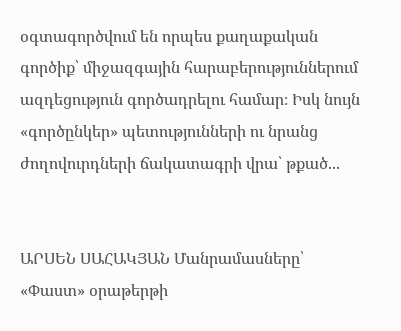օգտագործվում են որպես քաղաքական գործիք՝ միջազգային հարաբերություններում ազդեցություն գործադրելու համար։ Իսկ նույն «գործընկեր» պետությունների ու նրանց ժողովուրդների ճակատագրի վրա՝ թքած...


ԱՐՍԵՆ ՍԱՀԱԿՅԱՆ Մանրամասները՝ «Փաստ» օրաթերթի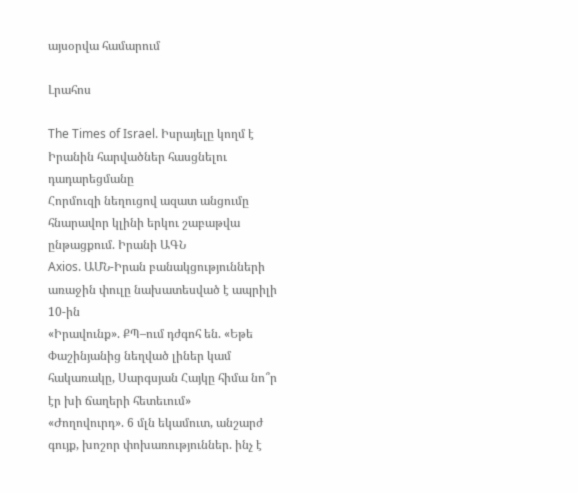այսօրվա համարում

Լրահոս

The Times of Israel. Իսրայելը կողմ է Իրանին հարվածներ հասցնելու դադարեցմանը
Հորմուզի նեղուցով ազատ անցումը հնարավոր կլինի երկու շաբաթվա ընթացքում. Իրանի ԱԳՆ
Axios. ԱՄՆ-Իրան բանակցությունների առաջին փուլը նախատեսված է ապրիլի 10-ին
«Իրավունք». ՔՊ–ում դժգոհ են. «Եթե Փաշինյանից նեղված լիներ կամ հակառակը, Սարգսյան Հայկը հիմա նո՞ր էր խի ճաղերի հետեւում»
«Ժողովուրդ». 6 մլն եկամուտ, անշարժ գույք, խոշոր փոխառություններ. ինչ է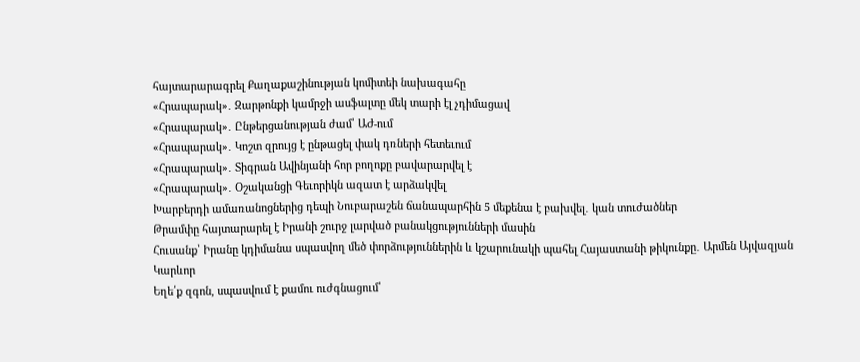հայտարարագրել Քաղաքաշինության կոմիտեի նախագահը
«Հրապարակ»․ Զարթոնքի կամրջի ասֆալտը մեկ տարի էլ չդիմացավ
«Հրապարակ»․ Ընթերցանության ժամ՝ ԱԺ-ում
«Հրապարակ»․ Կոշտ զրույց է ընթացել փակ դռների հետեւում
«Հրապարակ»․ Տիգրան Ավինյանի հոր բողոքը բավարարվել է
«Հրապարակ»․ Օշականցի Գեւորիկն ազատ է արձակվել
Խարբերդի ամառանոցներից դեպի Նուբարաշեն ճանապարհին 5 մեքենա է բախվել․ կան տուժածներ
Թրամփը հայտարարել է Իրանի շուրջ լարված բանակցությունների մասին
Հուսանք՝ Իրանը կդիմանա սպասվող մեծ փորձություններին և կշարունակի պահել Հայաստանի թիկունքը․ Արմեն Այվազյան
Կարևոր
Եղե՛ք զգոն, սպասվում է քամու ուժգնացում՝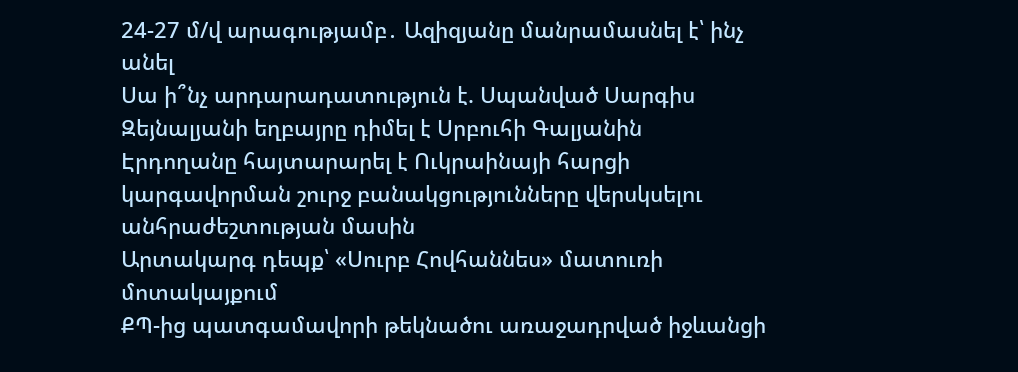24-27 մ/վ արագությամբ․ Ազիզյանը մանրամասնել է՝ ինչ անել
Սա ի՞նչ արդարադատություն է. Սպանված Սարգիս Զեյնալյանի եղբայրը դիմել է Սրբուհի Գալյանին
Էրդողանը հայտարարել է Ուկրաինայի հարցի կարգավորման շուրջ բանակցությունները վերսկսելու անհրաժեշտության մասին
Արտակարգ դեպք՝ «Սուրբ Հովհաննես» մատուռի մոտակայքում
ՔՊ-ից պատգամավորի թեկնածու առաջադրված իջևանցի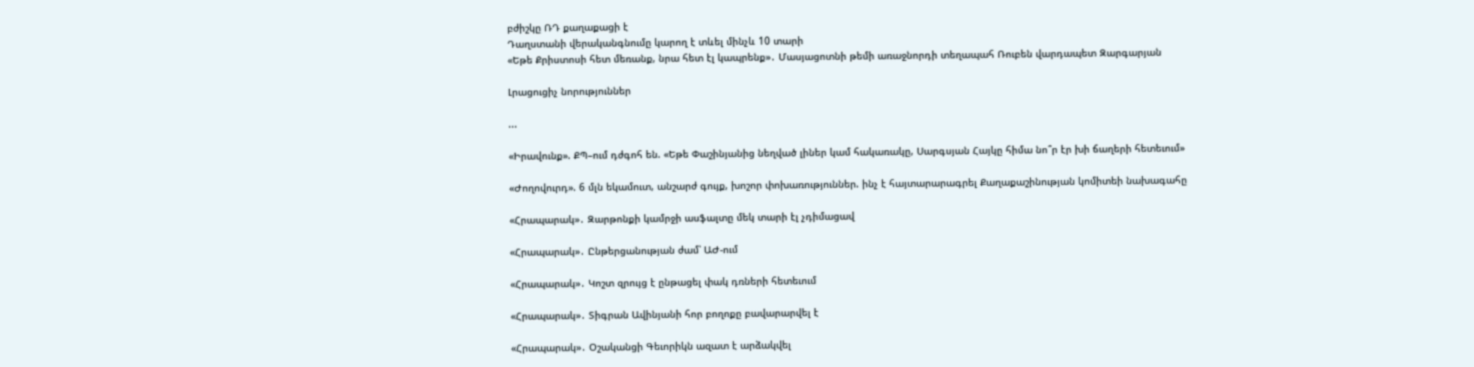բժիշկը ՌԴ քաղաքացի է
Դաղստանի վերականգնումը կարող է տևել մինչև 10 տարի
«Եթե Քրիստոսի հետ մեռանք, նրա հետ էլ կապրենք»․ Մասյացոտնի թեմի առաջնորդի տեղապահ Ռուբեն վարդապետ Զարգարյան

Լրացուցիչ նորություններ

...

«Իրավունք». ՔՊ–ում դժգոհ են. «Եթե Փաշինյանից նեղված լիներ կամ հակառակը, Սարգսյան Հայկը հիմա նո՞ր էր խի ճաղերի հետեւում»

«Ժողովուրդ». 6 մլն եկամուտ, անշարժ գույք, խոշոր փոխառություններ. ինչ է հայտարարագրել Քաղաքաշինության կոմիտեի նախագահը

«Հրապարակ»․ Զարթոնքի կամրջի ասֆալտը մեկ տարի էլ չդիմացավ

«Հրապարակ»․ Ընթերցանության ժամ՝ ԱԺ-ում

«Հրապարակ»․ Կոշտ զրույց է ընթացել փակ դռների հետեւում

«Հրապարակ»․ Տիգրան Ավինյանի հոր բողոքը բավարարվել է

«Հրապարակ»․ Օշականցի Գեւորիկն ազատ է արձակվել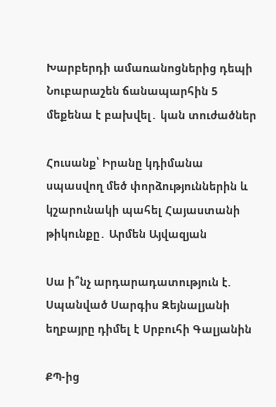Խարբերդի ամառանոցներից դեպի Նուբարաշեն ճանապարհին 5 մեքենա է բախվել․ կան տուժածներ

Հուսանք՝ Իրանը կդիմանա սպասվող մեծ փորձություններին և կշարունակի պահել Հայաստանի թիկունքը․ Արմեն Այվազյան

Սա ի՞նչ արդարադատություն է. Սպանված Սարգիս Զեյնալյանի եղբայրը դիմել է Սրբուհի Գալյանին

ՔՊ-ից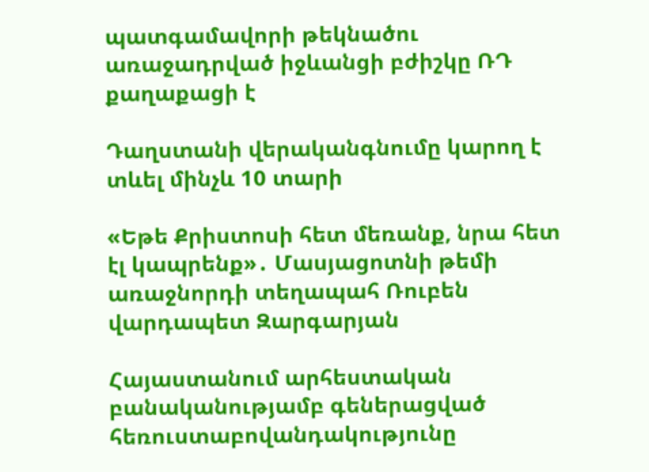պատգամավորի թեկնածու առաջադրված իջևանցի բժիշկը ՌԴ քաղաքացի է

Դաղստանի վերականգնումը կարող է տևել մինչև 10 տարի

«Եթե Քրիստոսի հետ մեռանք, նրա հետ էլ կապրենք»․ Մասյացոտնի թեմի առաջնորդի տեղապահ Ռուբեն վարդապետ Զարգարյան

Հայաստանում արհեստական բանականությամբ գեներացված հեռուստաբովանդակությունը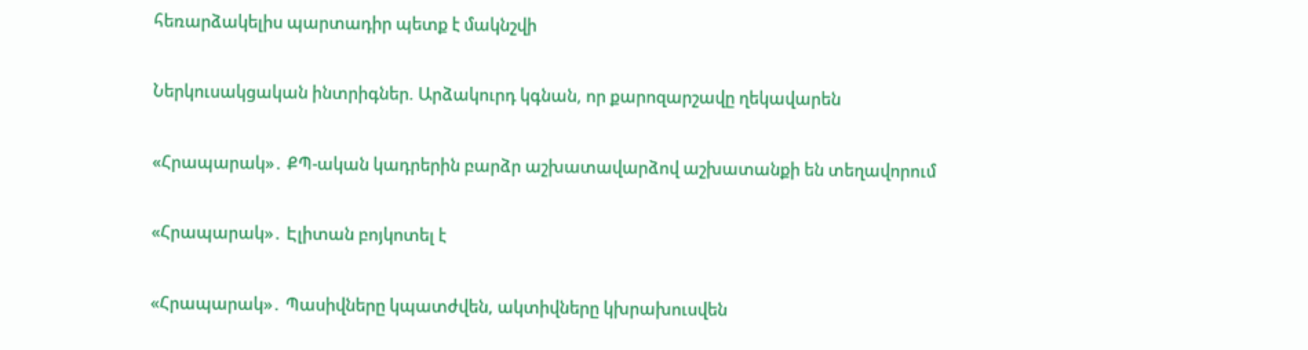հեռարձակելիս պարտադիր պետք է մակնշվի

Ներկուսակցական ինտրիգներ. Արձակուրդ կգնան, որ քարոզարշավը ղեկավարեն

«Հրապարակ»․ ՔՊ-ական կադրերին բարձր աշխատավարձով աշխատանքի են տեղավորում

«Հրապարակ»․ Էլիտան բոյկոտել է

«Հրապարակ»․ Պասիվները կպատժվեն, ակտիվները կխրախուսվեն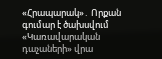«Հրապարակ»․ Որքան գումար է ծախսվում «Կառավարական դաչաների» վրա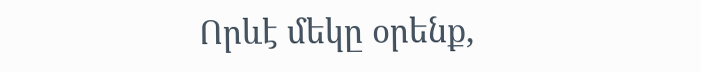Որևէ մեկը օրենք,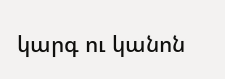կարգ ու կանոն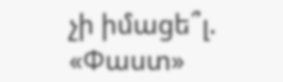չի իմացե՞լ. «Փաստ»